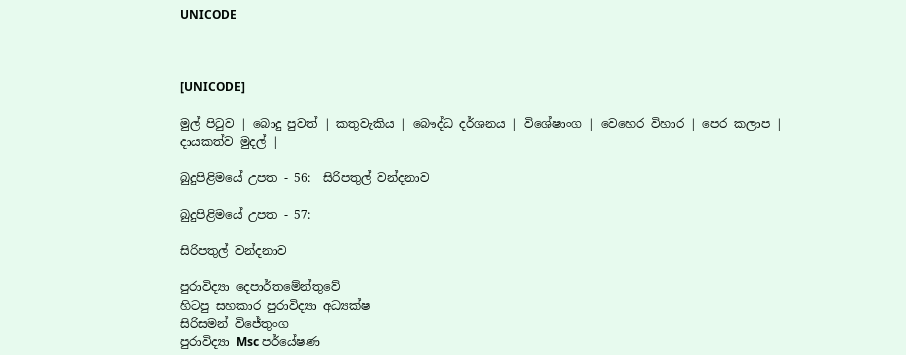UNICODE



[UNICODE]

මුල් පිටුව | බොදු පුවත් | කතුවැකිය | බෞද්ධ දර්ශනය | විශේෂාංග | වෙහෙර විහාර | පෙර කලාප | දායකත්ව මුදල් |

බුදුපිළිමයේ උපත - 56:  සිරිපතුල් වන්දනාව

බුදුපිළිමයේ උපත - 57:

සිරිපතුල් වන්දනාව

පුරාවිද්‍යා දෙපාර්තමේන්තුවේ
හිටපු සහකාර පුරාවිද්‍යා අධ්‍යක්ෂ
සිරිසමන් විජේතුංග
පුරාවිද්‍යා Msc පර්යේෂණ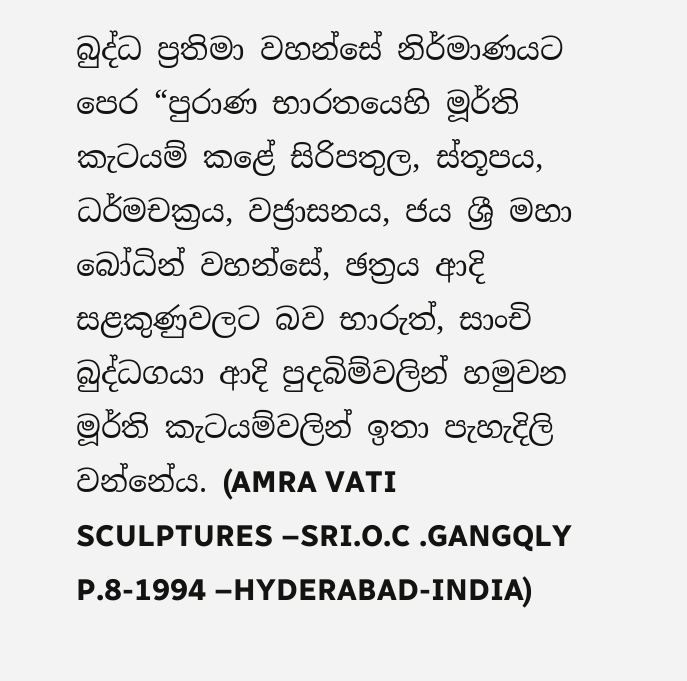බුද්ධ ප්‍රතිමා වහන්සේ නිර්මාණයට පෙර “පුරාණ භාරතයෙහි මූර්ති කැටයම් කළේ සිරිපතුල, ස්තූපය, ධර්මචක්‍රය, වජ්‍රාසනය, ජය ශ්‍රී මහා බෝධින් වහන්සේ, ඡත්‍රය ආදි සළකුණුවලට බව භාරුත්, සාංචි බුද්ධගයා ආදි පුදබිම්වලින් හමුවන මූර්ති කැටයම්වලින් ඉතා පැහැදිලි වන්නේය. (AMRA VATI SCULPTURES –SRI.O.C .GANGQLY P.8-1994 –HYDERABAD-INDIA)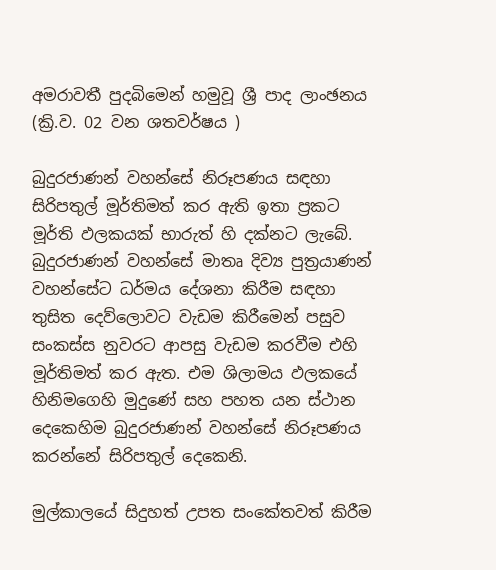අමරාවතී පුදබිමෙන් හමුවූ ශ්‍රී පාද ලාංඡනය
(ක්‍රි.ව. 02 වන ශතවර්ෂය )

බුදුරජාණන් වහන්සේ නිරූපණය සඳහා සිරිපතුල් මූර්තිමත් කර ඇති ඉතා ප්‍රකට මූර්ති ඵලකයක් භාරුත් හි දක්නට ලැබේ. බුදුරජාණන් වහන්සේ මාතෘ දිව්‍ය පුත්‍රයාණන් වහන්සේට ධර්මය දේශනා කිරීම සඳහා තුසිත දෙව්ලොවට වැඩම කිරීමෙන් පසුව සංකස්ස නුවරට ආපසු වැඩම කරවීම එහි මූර්තිමත් කර ඇත. එම ශිලාමය ඵලකයේ හිනිමගෙහි මුදුණේ සහ පහත යන ස්ථාන දෙකෙහිම බුදුරජාණන් වහන්සේ නිරූපණය කරන්නේ සිරිපතුල් දෙකෙනි.

මුල්කාලයේ සිදුහත් උපත සංකේතවත් කිරීම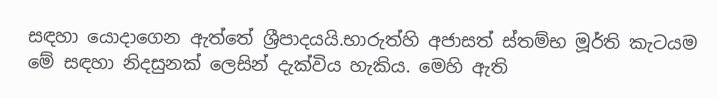සඳහා යොදාගෙන ඇත්තේ ශ්‍රීපාදයයි.භාරුත්හි අජාසත් ස්තම්භ මූර්ති කැටයම මේ සඳහා නිදසුනක් ලෙසින් දැක්විය හැකිය. මෙහි ඇති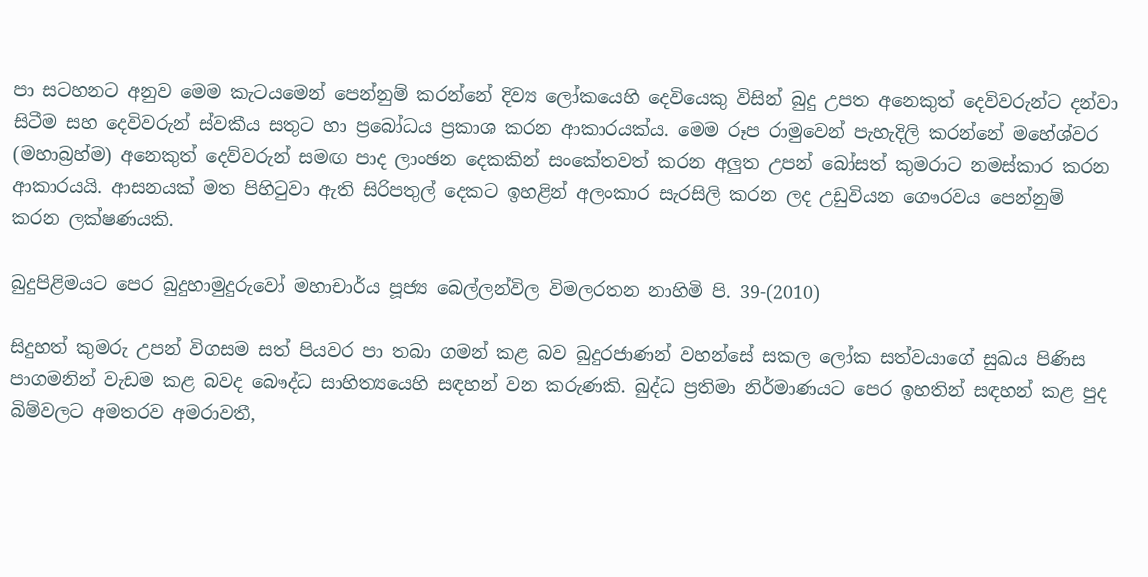පා සටහනට අනුව මෙම කැටයමෙන් පෙන්නුම් කරන්නේ දිව්‍ය ලෝකයෙහි දෙවියෙකු විසින් බුදු උපත අනෙකුත් දෙවිවරුන්ට දන්වා සිටීම සහ දෙවිවරුන් ස්වකීය සතුට හා ප්‍රබෝධය ප්‍රකාශ කරන ආකාරයක්ය. මෙම රූප රාමුවෙන් පැහැදිලි කරන්නේ මහේශ්වර (මහාබ්‍රහ්ම) අනෙකුත් දෙව්වරුන් සමඟ පාද ලාංඡන දෙකකින් සංකේතවත් කරන අලුත උපන් බෝසත් කුමරාට නමස්කාර කරන ආකාරයයි. ආසනයක් මත පිහිටුවා ඇති සිරිපතුල් දෙකට ඉහළින් අලංකාර සැරසිලි කරන ලද උඩුවියන ගෞරවය පෙන්නුම් කරන ලක්ෂණයකි.

බුදුපිළිමයට පෙර බුදුහාමුදුරුවෝ මහාචාර්ය පූජ්‍ය බෙල්ලන්විල විමලරතන නාහිමි පි. 39-(2010)

සිදුහත් කුමරු උපන් විගසම සත් පියවර පා තබා ගමන් කළ බව බුදුරජාණන් වහන්සේ සකල ලෝක සත්වයාගේ සුඛය පිණිස පාගමනින් වැඩම කළ බවද බෞද්ධ සාහිත්‍යයෙහි සඳහන් වන කරුණකි. බුද්ධ ප්‍රතිමා නිර්මාණයට පෙර ඉහතින් සඳහන් කළ පුද බිම්වලට අමතරව අමරාවතී,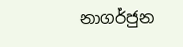නාගර්ජුන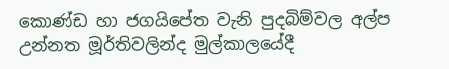කොණ්ඩ හා ජගයිපේත වැනි පුදබිම්වල අල්ප උන්නත මූර්තිවලින්ද මුල්කාලයේදී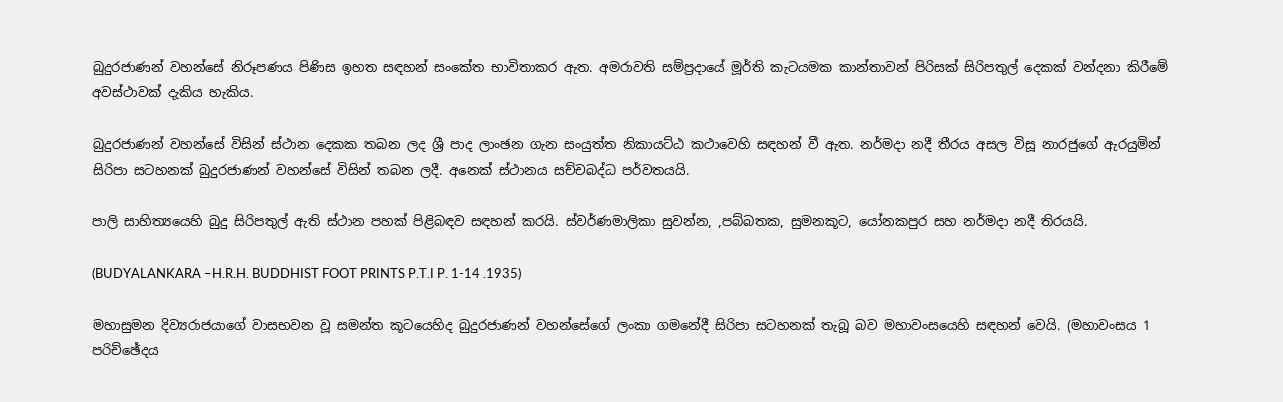බුදුරජාණන් වහන්සේ නිරූපණය පිණිස ඉහත සඳහන් සංකේත භාවිතාකර ඇත. අමරාවති සම්ප්‍රදායේ මූර්ති කැටයමක කාන්තාවන් පිරිසක් සිරිපතුල් දෙකක් වන්දනා කිරීමේ අවස්ථාවක් දැකිය හැකිය.

බුදුරජාණන් වහන්සේ විසින් ස්ථාන දෙකක තබන ලද ශ්‍රී පාද ලාංඡන ගැන සංයුත්ත නිකායට්ඨ කථාවෙහි සඳහන් වී ඇත. නර්මදා නදී තීරය අසල විසූ නාරජුගේ ඇරයුමින් සිරිපා සටහනක් බුදුරජාණන් වහන්සේ විසින් තබන ලදී. අනෙක් ස්ථානය සච්චබද්ධ පර්වතයයි.

පාලි සාහිත්‍යයෙහි බුදු සිරිපතුල් ඇති ස්ථාන පහක් පිළිබඳව සඳහන් කරයි. ස්වර්ණමාලිකා සුවන්න, ,පබ්බතක, සුමනකූට, යෝනකපුර සහ නර්මදා නදී තිරයයි.

(BUDYALANKARA –H.R.H. BUDDHIST FOOT PRINTS P.T.I P. 1-14 .1935)

මහාසුමන දිව්‍යරාජයාගේ වාසභවන වූ සමන්ත කූටයෙහිද බුදුරජාණන් වහන්සේගේ ලංකා ගමනේදී සිරිපා සටහනක් තැබූ බව මහාවංසයෙහි සඳහන් වෙයි. (මහාවංසය 1 පරිච්ඡේදය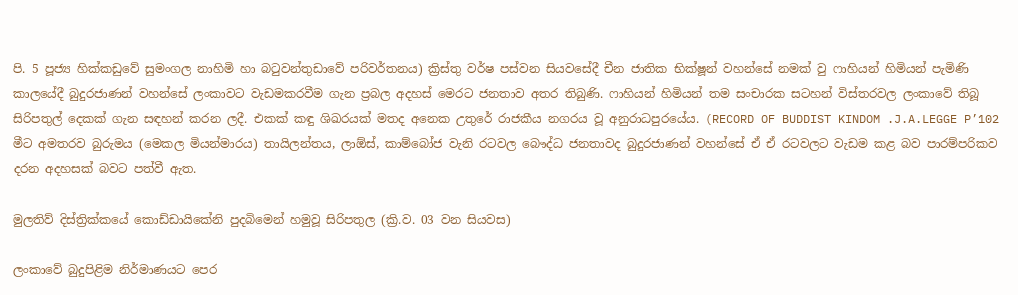පි. 5 පූජ්‍ය හික්කඩුවේ සුමංගල නාහිමි හා බටුවන්තුඩාවේ පරිවර්තනය) ක්‍රිස්තු වර්ෂ පස්වන සියවසේදී චීන ජාතික භික්ෂූන් වහන්සේ නමක් වු ෆාහියන් හිමියන් පැමිණි කාලයේදී බුදුරජාණන් වහන්සේ ලංකාවට වැඩමකරවීම ගැන ප්‍රබල අදහස් මෙරට ජනතාව අතර තිබුණි. ෆාහියන් හිමියන් තම සංචාරක සටහන් විස්තරවල ලංකාවේ තිබූ සිරිපතුල් දෙකක් ගැන සඳහන් කරන ලදී. එකක් කඳු ශිඛරයක් මතද අනෙක උතුරේ රාජකීය නගරය වූ අනුරාධපුරයේය. (RECORD OF BUDDIST KINDOM .J.A.LEGGE P’102 මීට අමතරව බුරුමය (මෙකල මියන්මාරය) තායිලන්තය, ලාඕස්, කාම්බෝජ වැනි රටවල බෞද්ධ ජනතාවද බුදුරජාණන් වහන්සේ ඒ ඒ රටවලට වැඩම කළ බව පාරම්පරිකව දරන අදහසක් බවට පත්වී ඇත.

මුලතිව් දිස්ත්‍රික්කයේ කොඩ්ඩායිකේනි පුදබිමෙන් හමුවූ සිරිපතුල (ක්‍රි.ව. 03 වන සියවස)

ලංකාවේ බුදුපිළිම නිර්මාණයට පෙර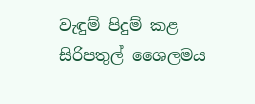වැඳුම් පිදුම් කළ සිරිපතුල් ශෛලමය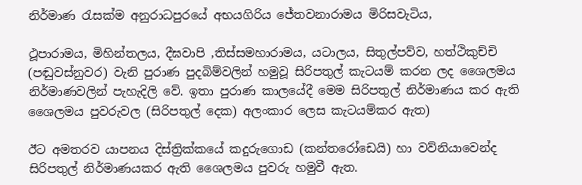නිර්මාණ රැසක්ම අනුරාධපුරයේ අභයගිරිය ජේතවනාරාමය මිරිසවැටිය,

ථූපාරාමය, මිහින්තලය, දීඝවාපි ,තිස්සමහාරාමය, යටාලය, සිතුල්පව්ව, හත්ථිකුච්චි (පඬුවස්නුවර) වැනි පුරාණ පුදබිම්වලින් හමුවූ සිරිපතුල් කැටයම් කරන ලද ශෛලමය නිර්මාණවලින් පැහැදිලි වේ. ඉතා පුරාණ කාලයේදී මෙම සිරිපතුල් නිර්මාණය කර ඇති ශෛලමය පුවරුවල (සිරිපතුල් දෙක) අලංකාර ලෙස කැටයම්කර ඇත)

ඊට අමතරව යාපනය දිස්ත්‍රික්කයේ කදුරුගොඩ (කන්තරෝඩෙයි) හා වව්නියාවෙන්ද සිරිපතුල් නිර්මාණයකර ඇති ශෛලමය පුවරු හමුවී ඇත.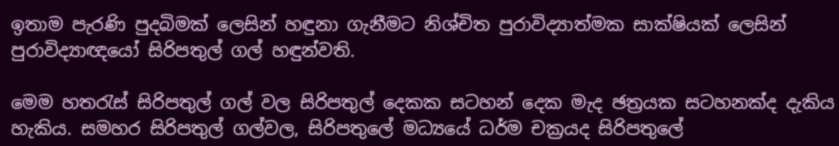ඉතාම පැරණි පුදබිමක් ලෙසින් හඳුනා ගැනීමට නිශ්චිත පුරාවිද්‍යාත්මක සාක්ෂියක් ලෙසින් පුරාවිද්‍යාඥයෝ සිරිපතුල් ගල් හඳුන්වති.

මෙම හතරැස් සිරිපතුල් ගල් වල සිරිපතුල් දෙකක සටහන් දෙක මැද ඡත්‍රයක සටහනක්ද දැකිය හැකිය. සමහර සිරිපතුල් ගල්වල, සිරිපතුලේ මධ්‍යයේ ධර්ම චක්‍රයද සිරිපතුලේ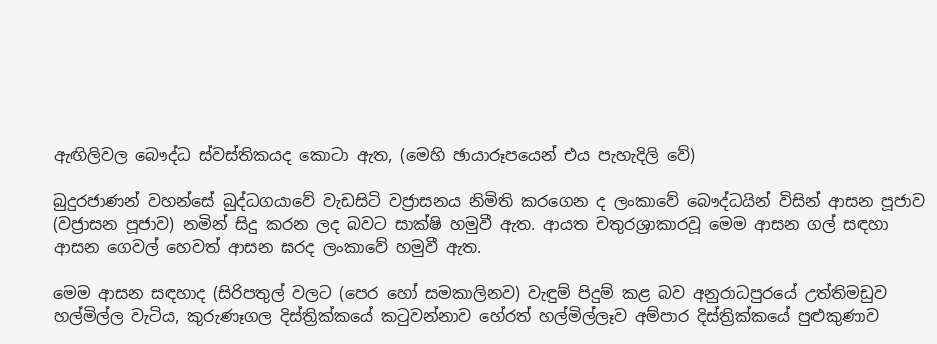ඇඟිලිවල බෞද්ධ ස්වස්තිකයද කොටා ඇත, (මෙහි ඡායාරූපයෙන් එය පැහැදිලි වේ)

බුදුරජාණන් වහන්සේ බුද්ධගයාවේ වැඩසිටි වජ්‍රාසනය නිමිති කරගෙන ද ලංකාවේ බෞද්ධයින් විසින් ආසන පූජාව (වජ්‍රාසන පූජාව) නමින් සිදු කරන ලද බවට සාක්ෂි හමුවී ඇත. ආයත චතුරශ්‍රාකාරවූ මෙම ආසන ගල් සඳහා ආසන ගෙවල් හෙවත් ආසන ඝරද ලංකාවේ හමුවී ඇත.

මෙම ආසන සඳහාද (සිරිපතුල් වලට (පෙර හෝ සමකාලිනව) වැඳුම් පිදුම් කළ බව අනුරාධපුරයේ උත්තිමඩුව හල්මිල්ල වැටිය, කුරුණෑගල දිස්ත්‍රික්කයේ කටුවන්නාව හේරත් හල්මිල්ලෑව අම්පාර දිස්ත්‍රික්කයේ පුළුකුණාව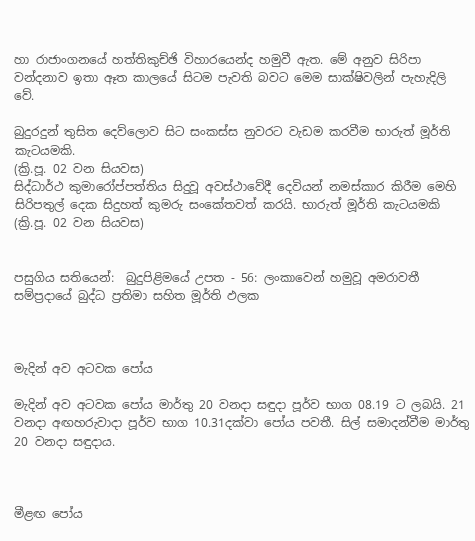හා රාජාංගනයේ හත්තිකුච්ඡි විහාරයෙන්ද හමුවී ඇත. මේ අනුව සිරිපා වන්දනාව ඉතා ඈත කාලයේ සිටම පැවති බවට මෙම සාක්ෂිවලින් පැහැදිලි වේ.

බුදුරදුන් තුසිත දෙව්ලොව සිට සංකස්ස නුවරට වැඩම කරවීම භාරුත් මූර්ති කැටයමකි.
(ක්‍රි.පූ. 02 වන සියවස)
සිද්ධාර්ථ කුමාරෝප්පත්තිය සිදුවූ අවස්ථාවේදී දෙවියන් නමස්කාර කිරීම මෙහි සිරිපතුල් දෙක සිදුහත් කුමරු සංකේතවත් කරයි. භාරුත් මූර්ති කැටයමකි
(ක්‍රි.පූ. 02 වන සියවස)


පසුගිය සතියෙන්:  බුදුපිළිමයේ උපත - 56: ලංකාවෙන් හමුවූ අමරාවතී සම්ප්‍රදායේ බුද්ධ ප්‍රතිමා සහිත මූර්ති ඵලක



මැදින් අව අටවක පෝය

මැදින් අව අටවක පෝය මාර්තු 20 වනදා සඳුදා පූර්ව භාග 08.19 ට ලබයි. 21 වනදා අඟහරුවාදා පූර්ව භාග 10.31දක්වා පෝය පවතී. සිල් සමාදන්වීම මාර්තු 20 වනදා සඳුදාය.



මීළඟ පෝය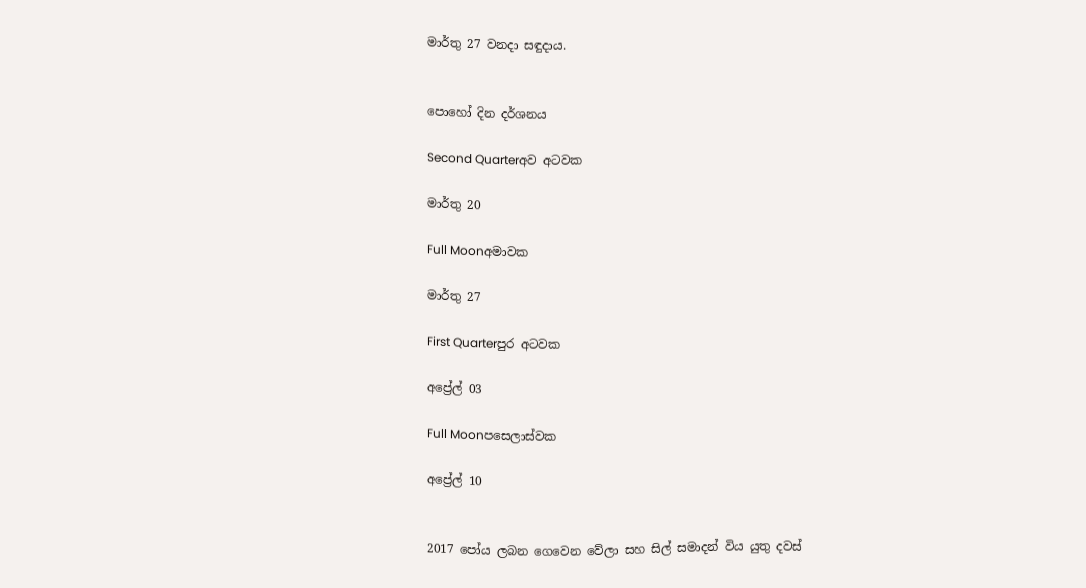මාර්තු 27 වනදා සඳුදාය.


පොහෝ දින දර්ශනය

Second Quarterඅව අටවක

මාර්තු 20

Full Moonඅමාවක

මාර්තු 27

First Quarterපුර අටවක

අප්‍රේල් 03

Full Moonපසෙලාස්වක

අප්‍රේල් 10


2017 පෝය ලබන ගෙවෙන වේලා සහ සිල් සමාදන් විය යුතු දවස්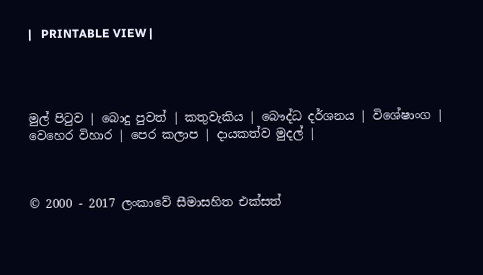|   PRINTABLE VIEW |




මුල් පිටුව | බොදු පුවත් | කතුවැකිය | බෞද්ධ දර්ශනය | විශේෂාංග | වෙහෙර විහාර | පෙර කලාප | දායකත්ව මුදල් |



© 2000 - 2017 ලංකාවේ සීමාසහිත එක්සත්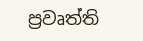ප්‍රවෘත්ති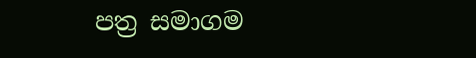පත්‍ර සමාගම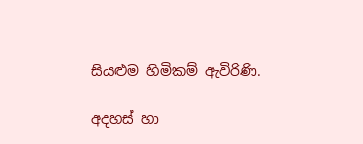සියළුම හිමිකම් ඇවිරිණි.

අදහස් හා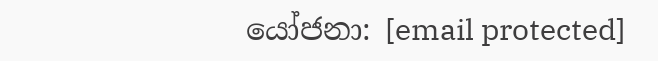යෝජනා: [email protected]